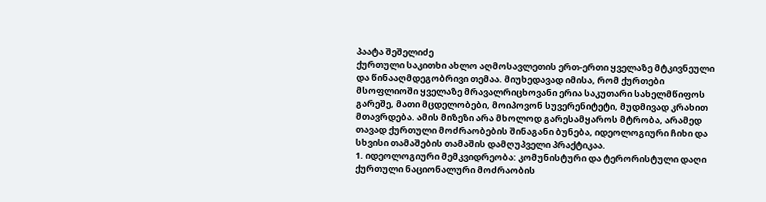პაატა შეშელიძე
ქურთული საკითხი ახლო აღმოსავლეთის ერთ-ერთი ყველაზე მტკივნეული და წინააღმდეგობრივი თემაა. მიუხედავად იმისა, რომ ქურთები მსოფლიოში ყველაზე მრავალრიცხოვანი ერია საკუთარი სახელმწიფოს გარეშე, მათი მცდელობები, მოიპოვონ სუვერენიტეტი, მუდმივად კრახით მთავრდება. ამის მიზეზი არა მხოლოდ გარესამყაროს მტრობა, არამედ თავად ქურთული მოძრაობების შინაგანი ბუნება, იდეოლოგიური ჩიხი და სხვისი თამაშების თამაშის დამღუპველი პრაქტიკაა.
1. იდეოლოგიური მემკვიდრეობა: კომუნისტური და ტერორისტული დაღი
ქურთული ნაციონალური მოძრაობის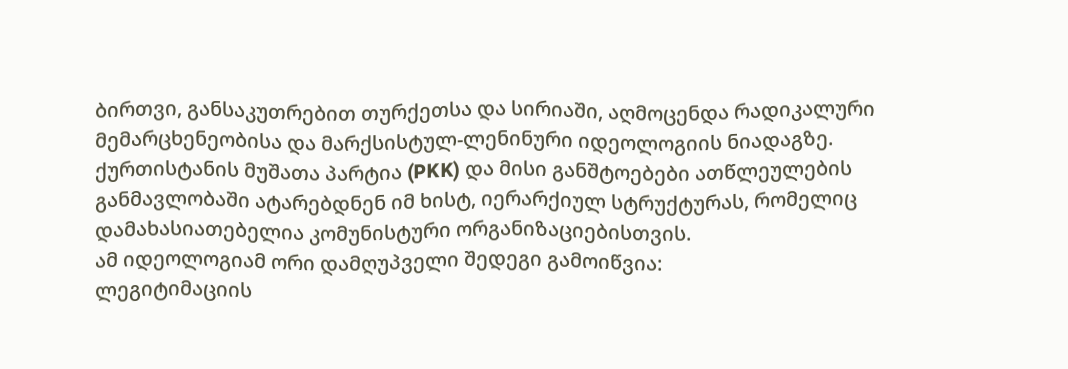ბირთვი, განსაკუთრებით თურქეთსა და სირიაში, აღმოცენდა რადიკალური მემარცხენეობისა და მარქსისტულ-ლენინური იდეოლოგიის ნიადაგზე. ქურთისტანის მუშათა პარტია (PKK) და მისი განშტოებები ათწლეულების განმავლობაში ატარებდნენ იმ ხისტ, იერარქიულ სტრუქტურას, რომელიც დამახასიათებელია კომუნისტური ორგანიზაციებისთვის.
ამ იდეოლოგიამ ორი დამღუპველი შედეგი გამოიწვია:
ლეგიტიმაციის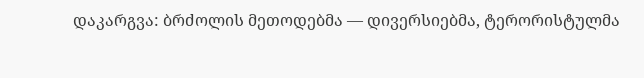დაკარგვა: ბრძოლის მეთოდებმა — დივერსიებმა, ტერორისტულმა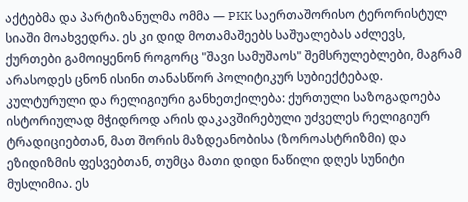აქტებმა და პარტიზანულმა ომმა — PKK საერთაშორისო ტერორისტულ სიაში მოახვედრა. ეს კი დიდ მოთამაშეებს საშუალებას აძლევს, ქურთები გამოიყენონ როგორც "შავი სამუშაოს" შემსრულებლები, მაგრამ არასოდეს ცნონ ისინი თანასწორ პოლიტიკურ სუბიექტებად.
კულტურული და რელიგიური განხეთქილება: ქურთული საზოგადოება ისტორიულად მჭიდროდ არის დაკავშირებული უძველეს რელიგიურ ტრადიციებთან, მათ შორის მაზდეანობისა (ზოროასტრიზმი) და ეზიდიზმის ფესვებთან, თუმცა მათი დიდი ნაწილი დღეს სუნიტი მუსლიმია. ეს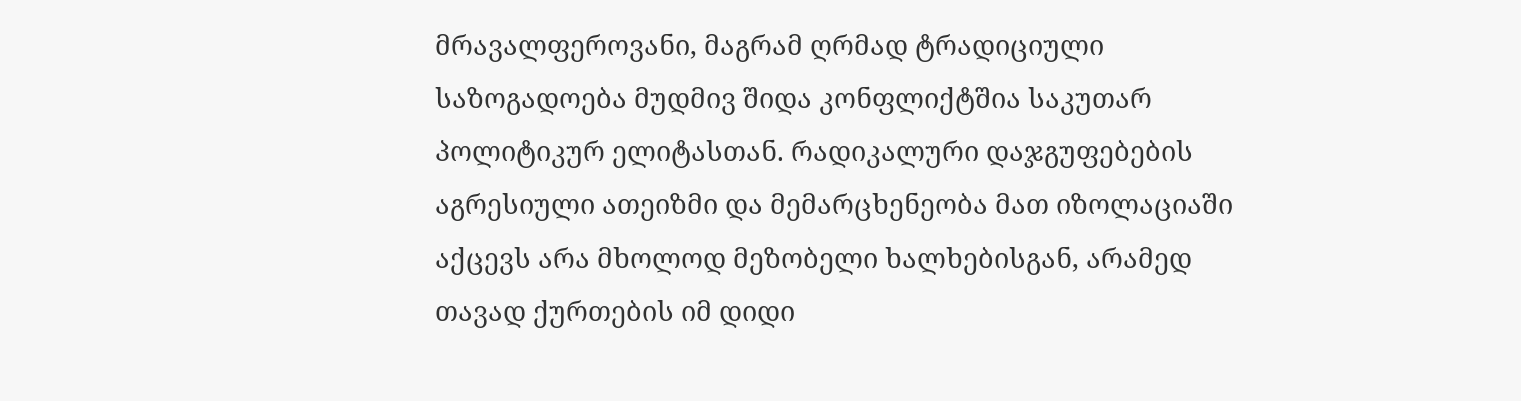მრავალფეროვანი, მაგრამ ღრმად ტრადიციული საზოგადოება მუდმივ შიდა კონფლიქტშია საკუთარ პოლიტიკურ ელიტასთან. რადიკალური დაჯგუფებების აგრესიული ათეიზმი და მემარცხენეობა მათ იზოლაციაში აქცევს არა მხოლოდ მეზობელი ხალხებისგან, არამედ თავად ქურთების იმ დიდი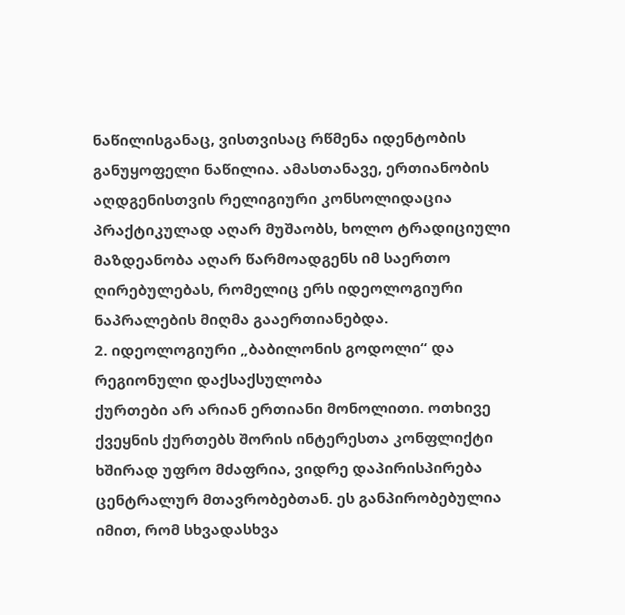ნაწილისგანაც, ვისთვისაც რწმენა იდენტობის განუყოფელი ნაწილია. ამასთანავე, ერთიანობის აღდგენისთვის რელიგიური კონსოლიდაცია პრაქტიკულად აღარ მუშაობს, ხოლო ტრადიციული მაზდეანობა აღარ წარმოადგენს იმ საერთო ღირებულებას, რომელიც ერს იდეოლოგიური ნაპრალების მიღმა გააერთიანებდა.
2. იდეოლოგიური „ბაბილონის გოდოლი“ და რეგიონული დაქსაქსულობა
ქურთები არ არიან ერთიანი მონოლითი. ოთხივე ქვეყნის ქურთებს შორის ინტერესთა კონფლიქტი ხშირად უფრო მძაფრია, ვიდრე დაპირისპირება ცენტრალურ მთავრობებთან. ეს განპირობებულია იმით, რომ სხვადასხვა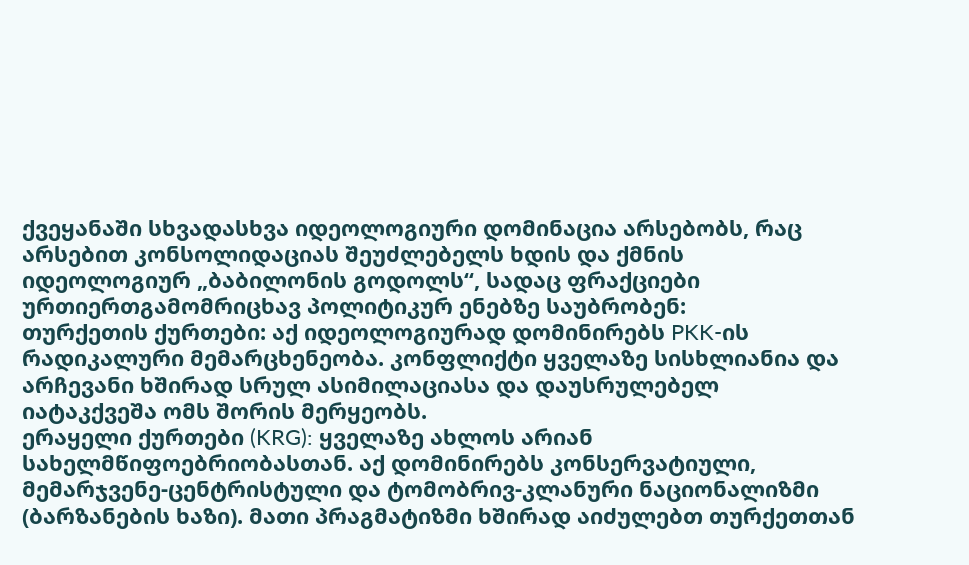ქვეყანაში სხვადასხვა იდეოლოგიური დომინაცია არსებობს, რაც არსებით კონსოლიდაციას შეუძლებელს ხდის და ქმნის იდეოლოგიურ „ბაბილონის გოდოლს“, სადაც ფრაქციები ურთიერთგამომრიცხავ პოლიტიკურ ენებზე საუბრობენ:
თურქეთის ქურთები: აქ იდეოლოგიურად დომინირებს PKK-ის რადიკალური მემარცხენეობა. კონფლიქტი ყველაზე სისხლიანია და არჩევანი ხშირად სრულ ასიმილაციასა და დაუსრულებელ იატაკქვეშა ომს შორის მერყეობს.
ერაყელი ქურთები (KRG): ყველაზე ახლოს არიან სახელმწიფოებრიობასთან. აქ დომინირებს კონსერვატიული, მემარჯვენე-ცენტრისტული და ტომობრივ-კლანური ნაციონალიზმი (ბარზანების ხაზი). მათი პრაგმატიზმი ხშირად აიძულებთ თურქეთთან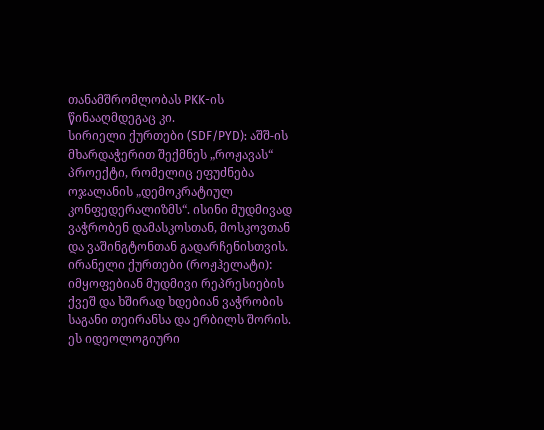თანამშრომლობას PKK-ის წინააღმდეგაც კი.
სირიელი ქურთები (SDF/PYD): აშშ-ის მხარდაჭერით შექმნეს „როჟავას“ პროექტი, რომელიც ეფუძნება ოჯალანის „დემოკრატიულ კონფედერალიზმს“. ისინი მუდმივად ვაჭრობენ დამასკოსთან, მოსკოვთან და ვაშინგტონთან გადარჩენისთვის.
ირანელი ქურთები (როჟჰელატი): იმყოფებიან მუდმივი რეპრესიების ქვეშ და ხშირად ხდებიან ვაჭრობის საგანი თეირანსა და ერბილს შორის.
ეს იდეოლოგიური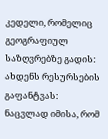კედელი, რომელიც გეოგრაფიულ საზღვრებზე გადის:
ახდენს რესურსების გაფანტვას: ნაცვლად იმისა, რომ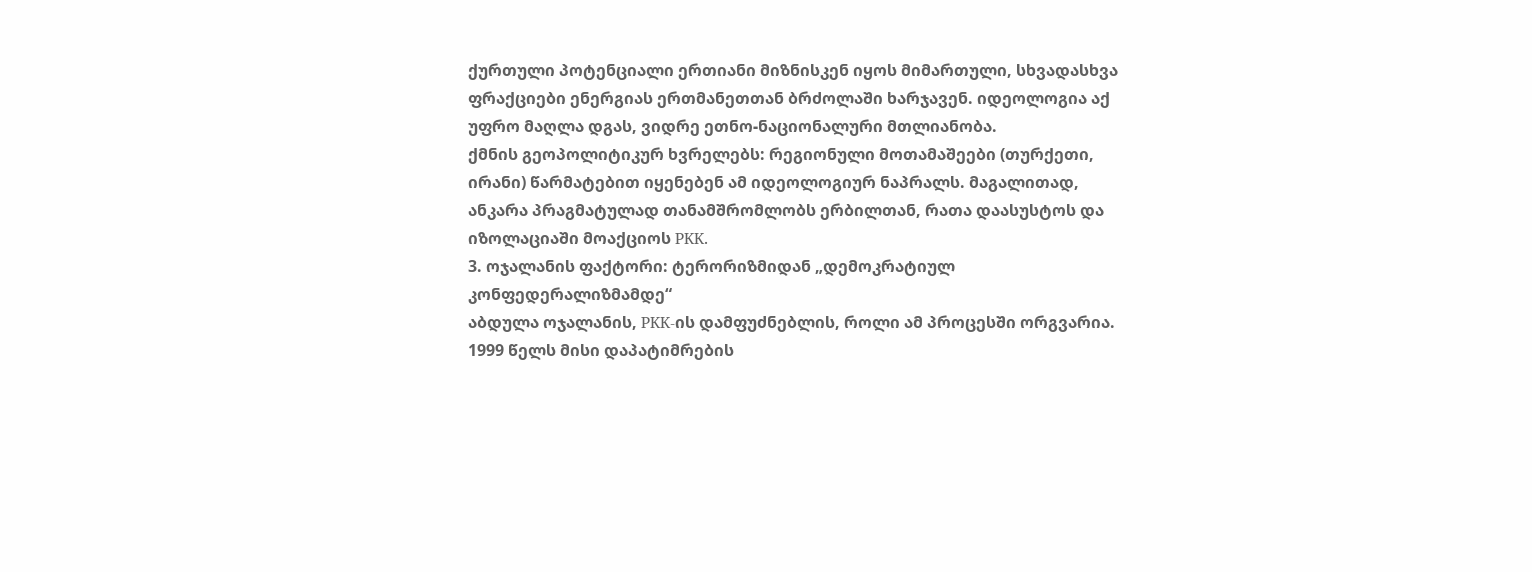ქურთული პოტენციალი ერთიანი მიზნისკენ იყოს მიმართული, სხვადასხვა ფრაქციები ენერგიას ერთმანეთთან ბრძოლაში ხარჯავენ. იდეოლოგია აქ უფრო მაღლა დგას, ვიდრე ეთნო-ნაციონალური მთლიანობა.
ქმნის გეოპოლიტიკურ ხვრელებს: რეგიონული მოთამაშეები (თურქეთი, ირანი) წარმატებით იყენებენ ამ იდეოლოგიურ ნაპრალს. მაგალითად, ანკარა პრაგმატულად თანამშრომლობს ერბილთან, რათა დაასუსტოს და იზოლაციაში მოაქციოს PKK.
3. ოჯალანის ფაქტორი: ტერორიზმიდან „დემოკრატიულ კონფედერალიზმამდე“
აბდულა ოჯალანის, PKK-ის დამფუძნებლის, როლი ამ პროცესში ორგვარია. 1999 წელს მისი დაპატიმრების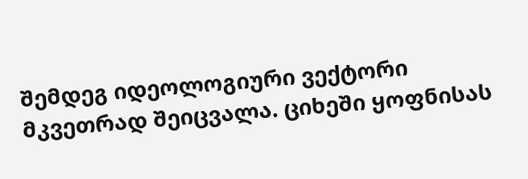შემდეგ იდეოლოგიური ვექტორი მკვეთრად შეიცვალა. ციხეში ყოფნისას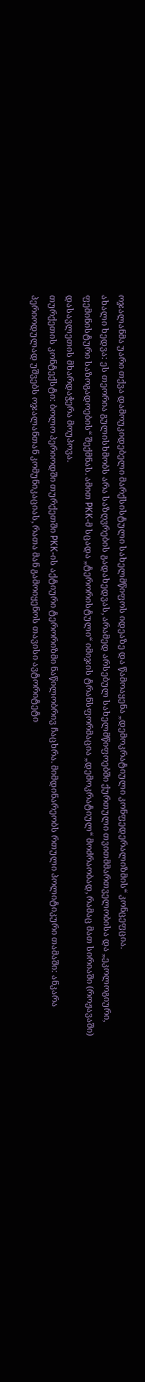ოჯალანმა უარი თქვა დამოუკიდებელი მარქსისტული სახელმწიფოს იდეაზე და წამოაყენა „დემოკრატიული კონფედერალიზმის“ კონცეფცია.
ახალი ხედვა: ეს თეორია გულისხმობს არა საზღვრების გადახედვას, არამედ არსებულ სახელმწიფოებში ქურთული თვითმმართველობისა და „ეკოლოგიური, ფემინისტური საზოგადოების“ შექმნას. ამით PKK-მ სცადა „ტერორისტული“ იმიჯის ტრანსფორმაცია „დემოკრატიულ“ მოძრაობად, რამაც მათ სირიაში (როჟავაში) დასავლეთის მხარდაჭერა მოუპოვა.
თურქეთის კონტექსტი: ბოლო პერიოდში თურქეთში PKK-ის აქტიური ტერორიზმი ნაწილობრივ ჩაცხრა. მიმდინარეობს რთული პოლიტიკური თამაში: ანკარა პერიოდულად უშვებს ოჯალანთან კომუნიკაციას, რათა მან გამოიყენოს თავისი ავტორიტეტი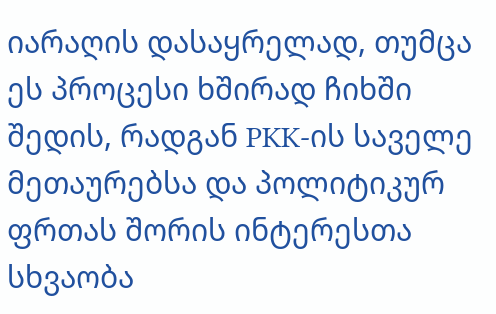იარაღის დასაყრელად, თუმცა ეს პროცესი ხშირად ჩიხში შედის, რადგან PKK-ის საველე მეთაურებსა და პოლიტიკურ ფრთას შორის ინტერესთა სხვაობა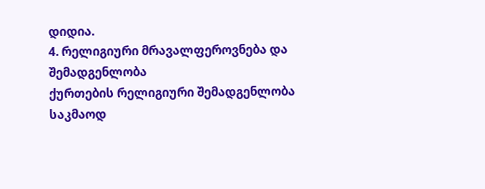დიდია.
4. რელიგიური მრავალფეროვნება და შემადგენლობა
ქურთების რელიგიური შემადგენლობა საკმაოდ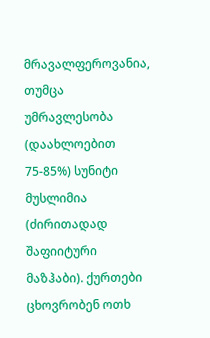მრავალფეროვანია, თუმცა უმრავლესობა (დაახლოებით 75-85%) სუნიტი მუსლიმია (ძირითადად შაფიიტური მაზჰაბი). ქურთები ცხოვრობენ ოთხ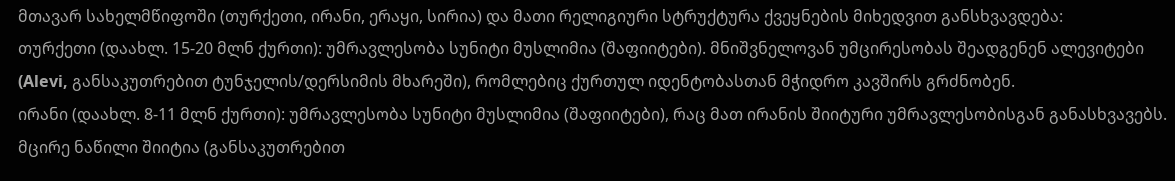მთავარ სახელმწიფოში (თურქეთი, ირანი, ერაყი, სირია) და მათი რელიგიური სტრუქტურა ქვეყნების მიხედვით განსხვავდება:
თურქეთი (დაახლ. 15-20 მლნ ქურთი): უმრავლესობა სუნიტი მუსლიმია (შაფიიტები). მნიშვნელოვან უმცირესობას შეადგენენ ალევიტები (Alevi, განსაკუთრებით ტუნჯელის/დერსიმის მხარეში), რომლებიც ქურთულ იდენტობასთან მჭიდრო კავშირს გრძნობენ.
ირანი (დაახლ. 8-11 მლნ ქურთი): უმრავლესობა სუნიტი მუსლიმია (შაფიიტები), რაც მათ ირანის შიიტური უმრავლესობისგან განასხვავებს. მცირე ნაწილი შიიტია (განსაკუთრებით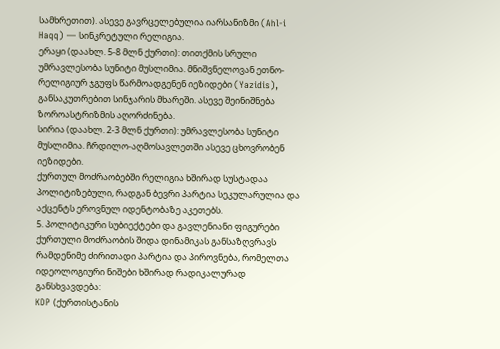სამხრეთით). ასევე გავრცელებულია იარსანიზმი (Ahl-i Haqq) — სინკრეტული რელიგია.
ერაყი (დაახლ. 5-8 მლნ ქურთი): თითქმის სრული უმრავლესობა სუნიტი მუსლიმია. მნიშვნელოვან ეთნო-რელიგიურ ჯგუფს წარმოადგენენ იეზიდები (Yazidis), განსაკუთრებით სინჯარის მხარეში. ასევე შეინიშნება ზოროასტრიზმის აღორძინება.
სირია (დაახლ. 2-3 მლნ ქურთი): უმრავლესობა სუნიტი მუსლიმია. ჩრდილო-აღმოსავლეთში ასევე ცხოვრობენ იეზიდები.
ქურთულ მოძრაობებში რელიგია ხშირად სუსტადაა პოლიტიზებული, რადგან ბევრი პარტია სეკულარულია და აქცენტს ეროვნულ იდენტობაზე აკეთებს.
5. პოლიტიკური სუბიექტები და გავლენიანი ფიგურები
ქურთული მოძრაობის შიდა დინამიკას განსაზღვრავს რამდენიმე ძირითადი პარტია და პიროვნება, რომელთა იდეოლოგიური ნიშები ხშირად რადიკალურად განსხვავდება:
KDP (ქურთისტანის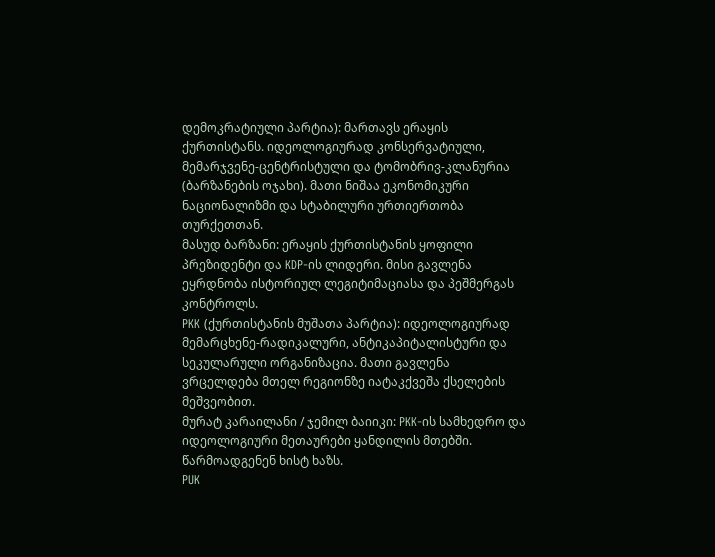დემოკრატიული პარტია): მართავს ერაყის ქურთისტანს. იდეოლოგიურად კონსერვატიული, მემარჯვენე-ცენტრისტული და ტომობრივ-კლანურია (ბარზანების ოჯახი). მათი ნიშაა ეკონომიკური ნაციონალიზმი და სტაბილური ურთიერთობა თურქეთთან.
მასუდ ბარზანი: ერაყის ქურთისტანის ყოფილი პრეზიდენტი და KDP-ის ლიდერი. მისი გავლენა ეყრდნობა ისტორიულ ლეგიტიმაციასა და პეშმერგას კონტროლს.
PKK (ქურთისტანის მუშათა პარტია): იდეოლოგიურად მემარცხენე-რადიკალური, ანტიკაპიტალისტური და სეკულარული ორგანიზაცია. მათი გავლენა ვრცელდება მთელ რეგიონზე იატაკქვეშა ქსელების მეშვეობით.
მურატ კარაილანი / ჯემილ ბაიიკი: PKK-ის სამხედრო და იდეოლოგიური მეთაურები ყანდილის მთებში. წარმოადგენენ ხისტ ხაზს.
PUK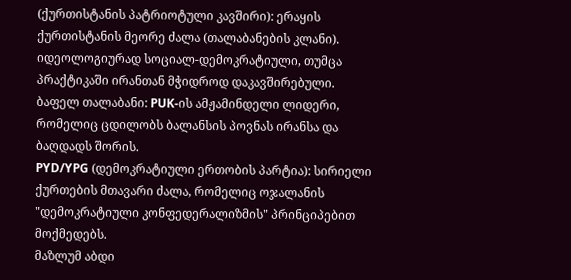(ქურთისტანის პატრიოტული კავშირი): ერაყის ქურთისტანის მეორე ძალა (თალაბანების კლანი). იდეოლოგიურად სოციალ-დემოკრატიული, თუმცა პრაქტიკაში ირანთან მჭიდროდ დაკავშირებული.
ბაფელ თალაბანი: PUK-ის ამჟამინდელი ლიდერი, რომელიც ცდილობს ბალანსის პოვნას ირანსა და ბაღდადს შორის.
PYD/YPG (დემოკრატიული ერთობის პარტია): სირიელი ქურთების მთავარი ძალა, რომელიც ოჯალანის "დემოკრატიული კონფედერალიზმის" პრინციპებით მოქმედებს.
მაზლუმ აბდი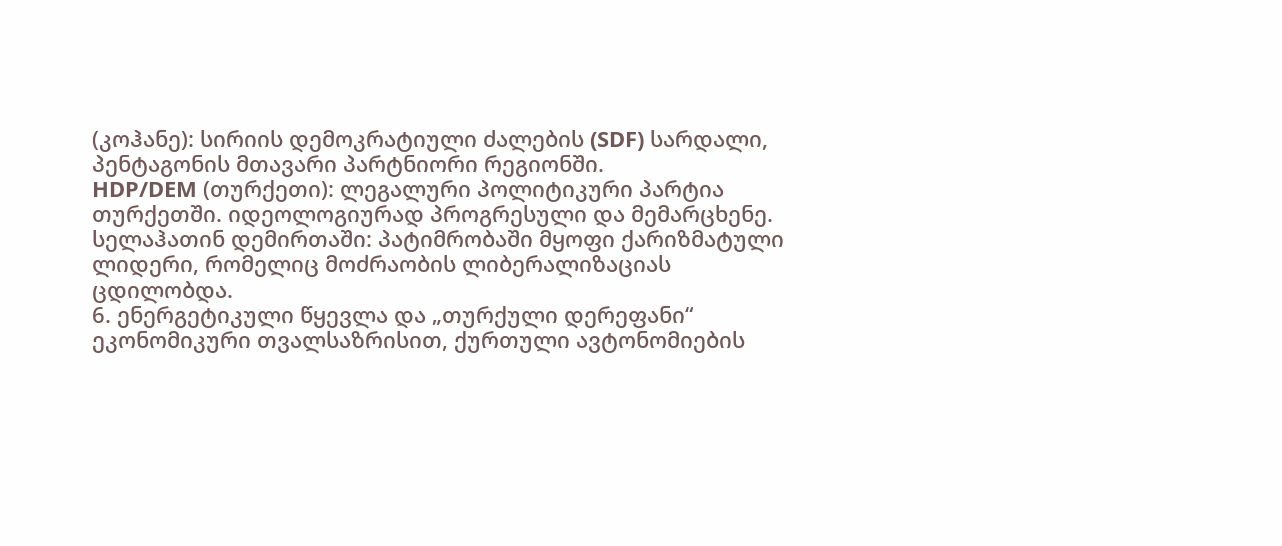(კოჰანე): სირიის დემოკრატიული ძალების (SDF) სარდალი, პენტაგონის მთავარი პარტნიორი რეგიონში.
HDP/DEM (თურქეთი): ლეგალური პოლიტიკური პარტია თურქეთში. იდეოლოგიურად პროგრესული და მემარცხენე.
სელაჰათინ დემირთაში: პატიმრობაში მყოფი ქარიზმატული ლიდერი, რომელიც მოძრაობის ლიბერალიზაციას ცდილობდა.
6. ენერგეტიკული წყევლა და „თურქული დერეფანი“
ეკონომიკური თვალსაზრისით, ქურთული ავტონომიების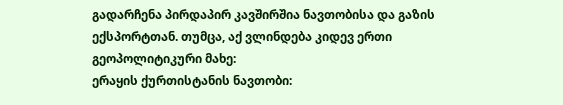გადარჩენა პირდაპირ კავშირშია ნავთობისა და გაზის ექსპორტთან. თუმცა, აქ ვლინდება კიდევ ერთი გეოპოლიტიკური მახე:
ერაყის ქურთისტანის ნავთობი: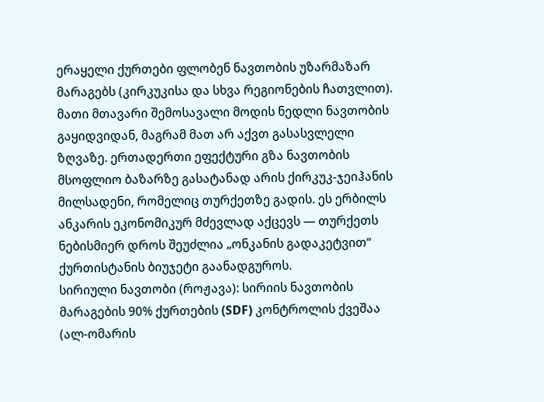ერაყელი ქურთები ფლობენ ნავთობის უზარმაზარ მარაგებს (კირკუკისა და სხვა რეგიონების ჩათვლით). მათი მთავარი შემოსავალი მოდის ნედლი ნავთობის გაყიდვიდან, მაგრამ მათ არ აქვთ გასასვლელი ზღვაზე. ერთადერთი ეფექტური გზა ნავთობის მსოფლიო ბაზარზე გასატანად არის ქირკუკ-ჯეიჰანის მილსადენი, რომელიც თურქეთზე გადის. ეს ერბილს ანკარის ეკონომიკურ მძევლად აქცევს — თურქეთს ნებისმიერ დროს შეუძლია „ონკანის გადაკეტვით“ ქურთისტანის ბიუჯეტი გაანადგუროს.
სირიული ნავთობი (როჟავა): სირიის ნავთობის მარაგების 90% ქურთების (SDF) კონტროლის ქვეშაა (ალ-ომარის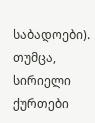საბადოები). თუმცა, სირიელი ქურთები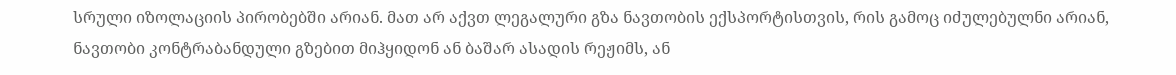სრული იზოლაციის პირობებში არიან. მათ არ აქვთ ლეგალური გზა ნავთობის ექსპორტისთვის, რის გამოც იძულებულნი არიან, ნავთობი კონტრაბანდული გზებით მიჰყიდონ ან ბაშარ ასადის რეჟიმს, ან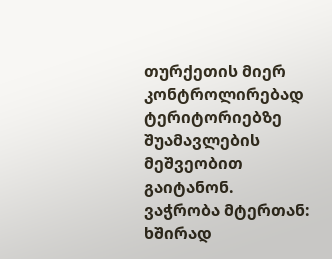თურქეთის მიერ კონტროლირებად ტერიტორიებზე შუამავლების მეშვეობით გაიტანონ.
ვაჭრობა მტერთან: ხშირად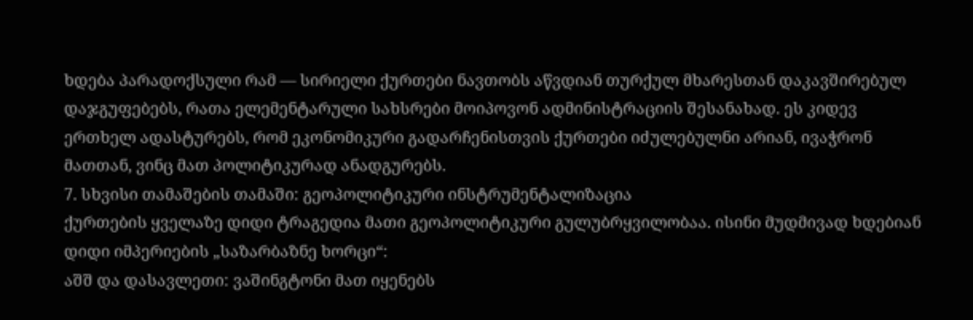ხდება პარადოქსული რამ — სირიელი ქურთები ნავთობს აწვდიან თურქულ მხარესთან დაკავშირებულ დაჯგუფებებს, რათა ელემენტარული სახსრები მოიპოვონ ადმინისტრაციის შესანახად. ეს კიდევ ერთხელ ადასტურებს, რომ ეკონომიკური გადარჩენისთვის ქურთები იძულებულნი არიან, ივაჭრონ მათთან, ვინც მათ პოლიტიკურად ანადგურებს.
7. სხვისი თამაშების თამაში: გეოპოლიტიკური ინსტრუმენტალიზაცია
ქურთების ყველაზე დიდი ტრაგედია მათი გეოპოლიტიკური გულუბრყვილობაა. ისინი მუდმივად ხდებიან დიდი იმპერიების „საზარბაზნე ხორცი“:
აშშ და დასავლეთი: ვაშინგტონი მათ იყენებს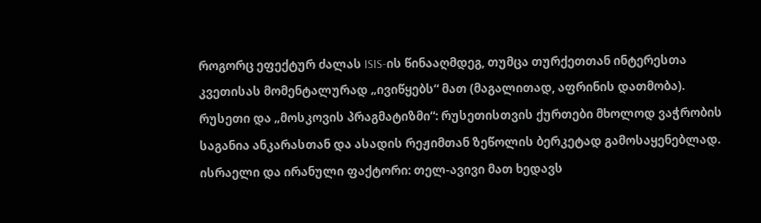როგორც ეფექტურ ძალას ISIS-ის წინააღმდეგ, თუმცა თურქეთთან ინტერესთა კვეთისას მომენტალურად „ივიწყებს“ მათ (მაგალითად, აფრინის დათმობა).
რუსეთი და „მოსკოვის პრაგმატიზმი“: რუსეთისთვის ქურთები მხოლოდ ვაჭრობის საგანია ანკარასთან და ასადის რეჟიმთან ზეწოლის ბერკეტად გამოსაყენებლად.
ისრაელი და ირანული ფაქტორი: თელ-ავივი მათ ხედავს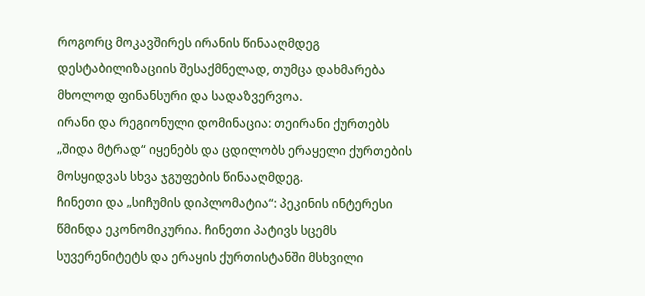როგორც მოკავშირეს ირანის წინააღმდეგ დესტაბილიზაციის შესაქმნელად, თუმცა დახმარება მხოლოდ ფინანსური და სადაზვერვოა.
ირანი და რეგიონული დომინაცია: თეირანი ქურთებს „შიდა მტრად“ იყენებს და ცდილობს ერაყელი ქურთების მოსყიდვას სხვა ჯგუფების წინააღმდეგ.
ჩინეთი და „სიჩუმის დიპლომატია“: პეკინის ინტერესი წმინდა ეკონომიკურია. ჩინეთი პატივს სცემს სუვერენიტეტს და ერაყის ქურთისტანში მსხვილი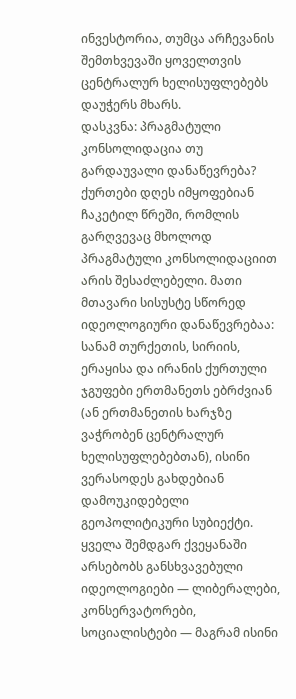ინვესტორია, თუმცა არჩევანის შემთხვევაში ყოველთვის ცენტრალურ ხელისუფლებებს დაუჭერს მხარს.
დასკვნა: პრაგმატული კონსოლიდაცია თუ გარდაუვალი დანაწევრება?
ქურთები დღეს იმყოფებიან ჩაკეტილ წრეში, რომლის გარღვევაც მხოლოდ პრაგმატული კონსოლიდაციით არის შესაძლებელი. მათი მთავარი სისუსტე სწორედ იდეოლოგიური დანაწევრებაა: სანამ თურქეთის, სირიის, ერაყისა და ირანის ქურთული ჯგუფები ერთმანეთს ებრძვიან (ან ერთმანეთის ხარჯზე ვაჭრობენ ცენტრალურ ხელისუფლებებთან), ისინი ვერასოდეს გახდებიან დამოუკიდებელი გეოპოლიტიკური სუბიექტი.
ყველა შემდგარ ქვეყანაში არსებობს განსხვავებული იდეოლოგიები — ლიბერალები, კონსერვატორები, სოციალისტები — მაგრამ ისინი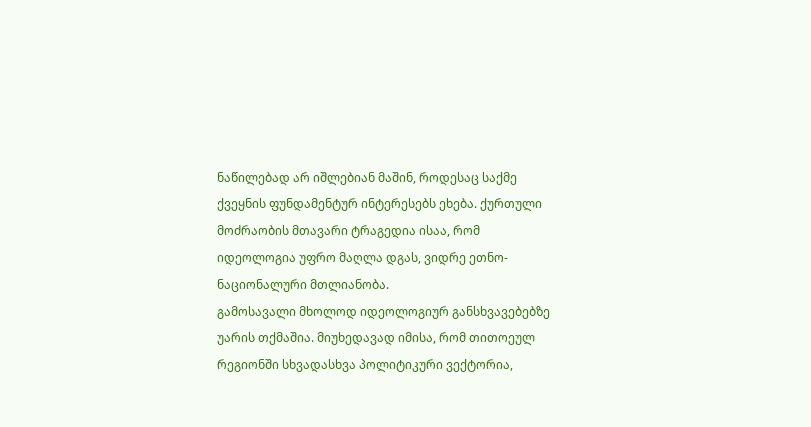ნაწილებად არ იშლებიან მაშინ, როდესაც საქმე ქვეყნის ფუნდამენტურ ინტერესებს ეხება. ქურთული მოძრაობის მთავარი ტრაგედია ისაა, რომ იდეოლოგია უფრო მაღლა დგას, ვიდრე ეთნო-ნაციონალური მთლიანობა.
გამოსავალი მხოლოდ იდეოლოგიურ განსხვავებებზე უარის თქმაშია. მიუხედავად იმისა, რომ თითოეულ რეგიონში სხვადასხვა პოლიტიკური ვექტორია,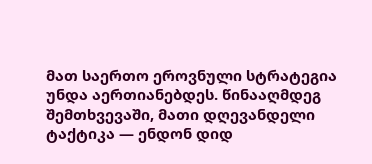მათ საერთო ეროვნული სტრატეგია უნდა აერთიანებდეს. წინააღმდეგ შემთხვევაში, მათი დღევანდელი ტაქტიკა — ენდონ დიდ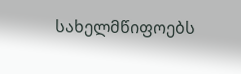სახელმწიფოებს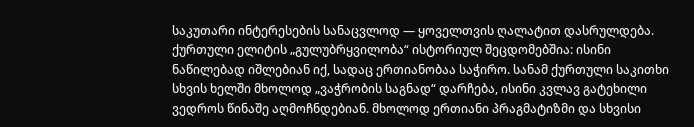საკუთარი ინტერესების სანაცვლოდ — ყოველთვის ღალატით დასრულდება.
ქურთული ელიტის „გულუბრყვილობა“ ისტორიულ შეცდომებშია: ისინი ნაწილებად იშლებიან იქ, სადაც ერთიანობაა საჭირო. სანამ ქურთული საკითხი სხვის ხელში მხოლოდ „ვაჭრობის საგნად“ დარჩება, ისინი კვლავ გატეხილი ვედროს წინაშე აღმოჩნდებიან. მხოლოდ ერთიანი პრაგმატიზმი და სხვისი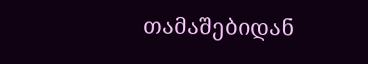თამაშებიდან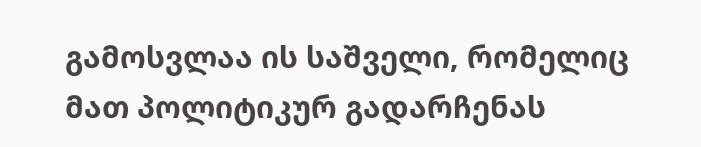გამოსვლაა ის საშველი, რომელიც მათ პოლიტიკურ გადარჩენას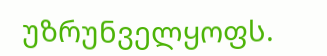უზრუნველყოფს.